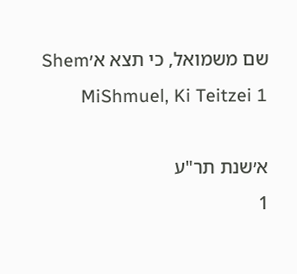שם משמואל, כי תצא א׳Shem MiShmuel, Ki Teitzei 1

א׳שנת תר"ע
1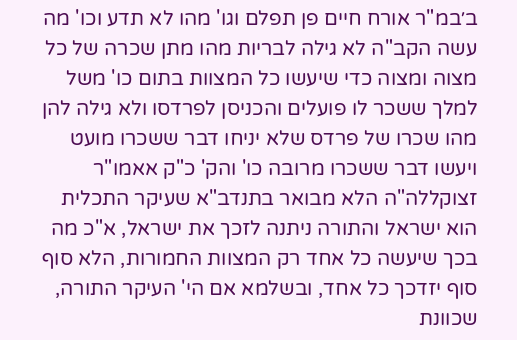ב׳במ"ר אורח חיים פן תפלם וגו' מהו לא תדע וכו' מה עשה הקב"ה לא גילה לבריות מהו מתן שכרה של כל מצוה ומצוה כדי שיעשו כל המצוות בתום כו' משל למלך ששכר לו פועלים והכניסן לפרדסו ולא גילה להן מהו שכרו של פרדס שלא יניחו דבר ששכרו מועט ויעשו דבר ששכרו מרובה כו' והק' כ"ק אאמו"ר זצוקללה"ה הלא מבואר בתנדב"א שעיקר התכלית הוא ישראל והתורה ניתנה לזכך את ישראל, א"כ מה בכך שיעשה כל אחד רק המצוות החמורות, הלא סוף סוף יזדכך כל אחד, ובשלמא אם הי' העיקר התורה, שכוונת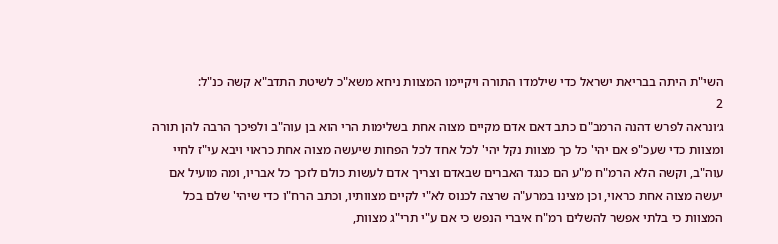השי"ת היתה בבריאת ישראל כדי שילמדו התורה ויקיימו המצוות ניחא משא"כ לשיטת התדב"א קשה כנ"ל:
2
ג׳ונראה לפרש דהנה הרמב"ם כתב דאם אדם מקיים מצוה אחת בשלימות הרי הוא בן עוה"ב ולפיכך הרבה להן תורה ומצוות כדי שעכ"פ אם יהי' כל כך מצוות נקל יהי' לכל אחד לכל הפחות שיעשה מצוה אחת כראוי ויבא עי"ז לחיי עוה"ב, וקשה הלא הרמ"ח מ"ע הם כנגד האברים שבאדם וצריך אדם לעשות כולם לזכך כל אבריו, ומה מועיל אם יעשה מצוה אחת כראוי, וכן מצינו במרע"ה שרצה לכנוס לא"י לקיים מצוותיו, וכתב הרח"ו כדי שיהי' שלם בכל המצוות כי בלתי אפשר להשלים רמ"ח איברי הנפש כי אם ע"י תרי"ג מצוות,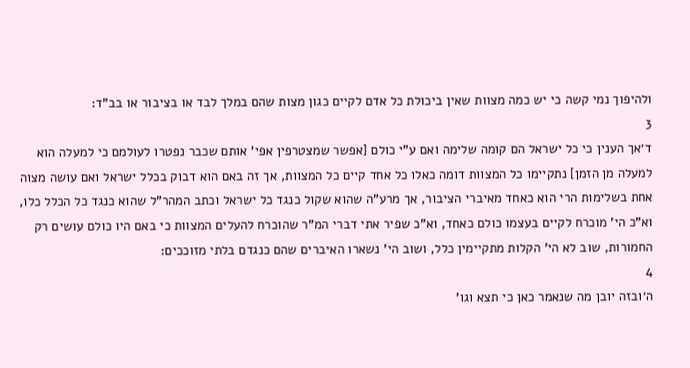ולהיפוך נמי קשה כי יש כמה מצוות שאין ביכולת כל אדם לקיים כגון מצות שהם במלך לבד או בציבור או בב"ד:
3
ד׳אך הענין כי כל ישראל הם קומה שלימה ואם ע"י כולם [אפשר שמצטרפין אפי' אותם שכבר נפטרו לעולמם כי למעלה הוא למעלה מן הזמן] נתקיימו כל המצוות דומה כאלו כל אחד קיים כל המצוות, אך זה באם הוא דבוק בכלל ישראל ואם עושה מצוה אחת בשלימות הרי הוא כאחד מאיברי הציבור, אך מרע"ה שהוא שקול כנגד כל ישראל וכתב המהר"ל שהוא כנגד כל הכלל כלו, וא"כ הי' מוכרח לקיים בעצמו כולם כאחד, וא"כ שפיר אתי דברי המ"ר שהוכרח להעלים המצוות כי באם היו כולם עושים רק החמורות, שוב לא הי' הקלות מתקיימין כלל, ושוב הי' נשארו האיברים שהם כנגדם בלתי מזוככים:
4
ה׳ובזה יובן מה שנאמר כאן כי תצא וגו'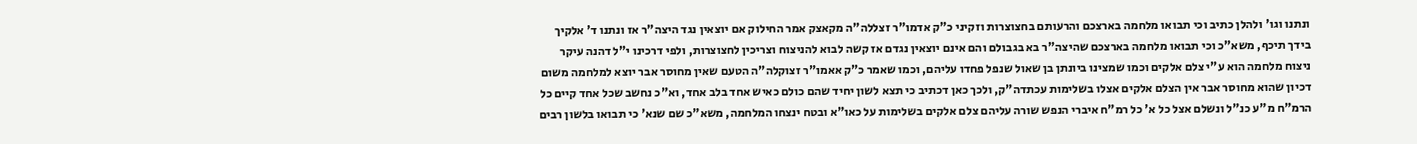ונתנו וגו' ולהלן כתיב וכי תבואו מלחמה בארצכם והרעותם בחצוצרות וזקיני כ"ק אדמו"ר זצללה"ה מקאצק אמר החילוק אם יוצאין נגד היצה"ר אז ונתנו ד' אלקיך בידך תיכף, משא"כ וכי תבואו מלחמה בארצכם שהיצה"ר בא בגבולם והם אינם יוצאין נגדם אז קשה לבוא להניצוח וצריכין לחצוצרות, ולפי דרכינו י"ל דהנה עיקר ניצוח מלחמה הוא ע"י צלם אלקים וכמו שמצינו ביונתן בן שאול שנפל פחדו עליהם, וכמו שאמר כ"ק אאמו"ר זצוקלה"ה הטעם שאין מחוסר אבר יוצא למלחמה משום דכיון שהוא מחוסר אבר אין הצלם אלקים אצלו בשלימות עכתדה"ק, ולכך כאן דכתיב כי תצא לשון יחיד שהם כולם כאיש אחד בלב אחד, וא"כ נחשב שכל אחד קיים כל הרמ"ח מ"ע כנ"ל ונשלם אצל כל א' כל רמ"ח איברי הנפש שורה עליהם צלם אלקים בשלימות על כאו"א ובטח ינצחו המלחמה, משא"כ שם שנא' כי תבואו בלשון רבים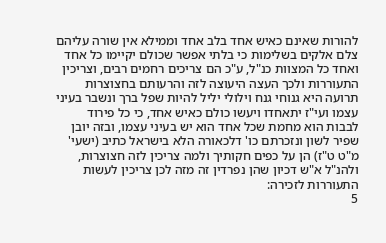להורות שאינם כאיש אחד בלב אחד וממילא אין שורה עליהם צלם אלקים בשלימות כי בלתי אפשר שכולם יקיימו כל אחד ואחד כל המצוות כנ"ל, ע"כ הם צריכים רחמים רבים, וצריכין התעוררות ולכך העצה היעוצה לזה והרעותם בחצוצרות תרועה היא גנוחי גנח וילולי יליל להיות שפל ברך ונשבר בעיני עצמו ועי"ז יתאחדו ויעשו כולם כאיש אחד, כי כל פירוד לבבות הוא מחמת שכל אחד הוא יש בעיני עצמו, ובזה יובן שפיר לשון ונזכרתם כו' דלכאורה הלא בישראל כתיב (ישעי' מ"ט ט"ז) הן על כפים חקותיך ולמה צריכין לזה חצוצרות, ולהנ"ל א"ש דכיון שהן נפרדין זה מזה לכן צריכין לעשות התעוררות לזכירה:
5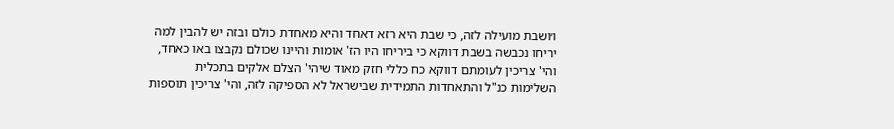ו׳ושבת מועילה לזה, כי שבת היא רזא דאחד והיא מאחדת כולם ובזה יש להבין למה יריחו נכבשה בשבת דווקא כי ביריחו היו הז' אומות והיינו שכולם נקבצו באו כאחד, והי' צריכין לעומתם דווקא כח כללי חזק מאוד שיהי' הצלם אלקים בתכלית השלימות כנ"ל והתאחדות התמידית שבישראל לא הספיקה לזה, והי' צריכין תוספות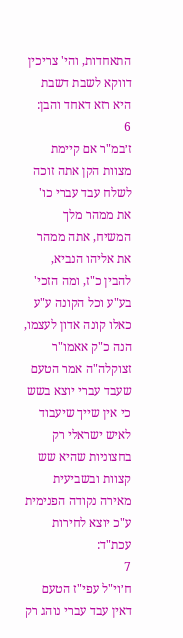התאחדות, והי' צריכין דווקא לשבת דשבת היא רזא דאחד והבן:
6
ז׳במ"ר אם קיימת מצוות הקן אתה זוכה לשלח עבד עברי כו' את ממהר מלך המשיח, אתה ממהר את אליהו הנביא, להבין כ"ז, ומה הזכי' בע"ע וכל הקונה ע"ע כאלו קונה אדון לעצמו, הנה כ"ק אאמו"ר זצוקלה"ה אמר הטעם שעבד עברי יוצא בשש כי אין שייך שיעבוד לאיש ישראלי רק בחצוניות שהיא שש קצוות ובשביעית מאירה נקודה הפנימית ע"כ יוצא לחירות עכת"ד:
7
ח׳וי"ל עפי"ז הטעם דאין עבד עברי נוהג רק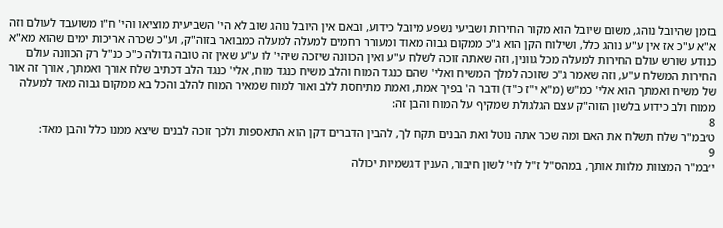בזמן שהיובל נוהג, משום שיובל הוא מקור החירות ושביעי נשפע מיובל כידוע, ובאם אין היובל נוהג שוב לא הי' השביעית מוציאו והי' ח"ו משועבד לעולם וזה א"א ע"כ אז אין ע"ע נוהג כלל, ושילוח הקן הוא ג"כ ממקום גבוה מאוד ומעורר רחמים למעלה למעלה כמבואר בזוה"ק, וע"כ שכרה אריכות ימים שהוא מא"א כנודע שורש עולם החירות למעלה מכל גוונין, וזה שאתה זוכה לשלח ע"ע ואין הכוונה שיזכה שיהי' לו ע"ע שאין זה טובה גדולה כ"כ כנ"ל רק הכוונה עולם החירות המשלח ע"ע, וזה שאמר ג"כ שזוכה למלך המשיח ואלי' שהם כנגד המוח והלב משיח כנגד מוח, אלי' כנגד הלב דכתיב שלח אורך ואמתך, אורך זה אור של משיח ואמתך הוא אלי' כמ"ש (מ"א י"ז כ"ד) ודבר ה' בפיך אמת, ואמת מתיחסת ללב ואור למוח שמאיר המוח להלב והכל בא ממקום גבוה מאד למעלה ממוח ולב כידוע בלשון הזוה"ק עצם הגלגולת שמקיף על המוח והבן זה:
8
ט׳במ"ר שלח תשלח את האם ומה שכר אתה נוטל ואת הבנים תקח לך, להבין הדברים דקן הוא התאספות ולכך זוכה לבנים שיצא ממנו כלל והבן מאד:
9
י׳במ"ר המצוות מלוות אותך, במהס"ל ז"ל לוי' לשון חיבור, הענין דגשמיות יכולה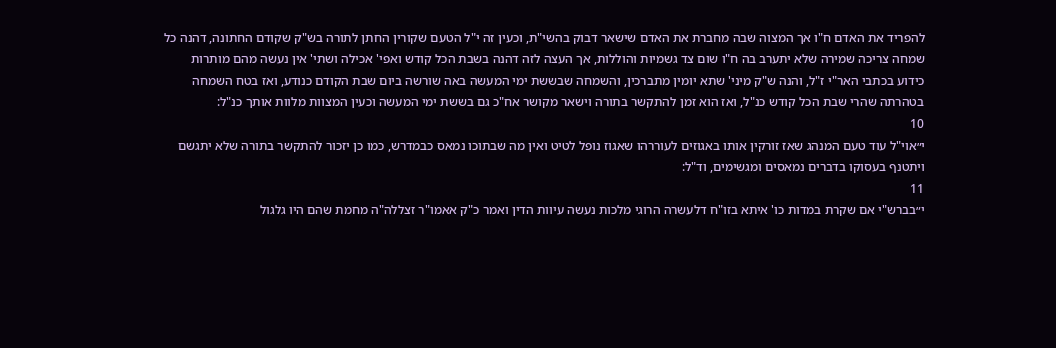להפריד את האדם ח"ו אך המצוה שבה מחברת את האדם שישאר דבוק בהשי"ת, וכעין זה י"ל הטעם שקורין החתן לתורה בש"ק שקודם החתונה, דהנה כל שמחה צריכה שמירה שלא יתערב בה ח"ו שום צד גשמיות והוללות, אך העצה לזה דהנה בשבת הכל קודש ואפי' אכילה ושתי' אין נעשה מהם מותרות כידוע בכתבי האר"י ז"ל, והנה ש"ק מיני' שתא יומין מתברכין, והשמחה שבששת ימי המעשה באה שורשה ביום שבת הקודם כנודע, ואז בטח השמחה בטהרתה שהרי שבת הכל קודש כנ"ל, ואז הוא זמן להתקשר בתורה וישאר מקושר אח"כ גם בששת ימי המעשה וכעין המצוות מלוות אותך כנ"ל:
10
י״אוי"ל עוד טעם המנהג שאז זורקין אותו באגוזים לעוררהו שאגוז נופל לטיט ואין מה שבתוכו נמאס כבמדרש, כמו כן יזכור להתקשר בתורה שלא יתגשם ויתטנף בעסוקו בדברים נמאסים ומגשימים, וד"ל:
11
י״בברש"י אם שקרת במדות כו' איתא בזו"ח דלעשרה הרוגי מלכות נעשה עיוות הדין ואמר כ"ק אאמו"ר זצללה"ה מחמת שהם היו גלגול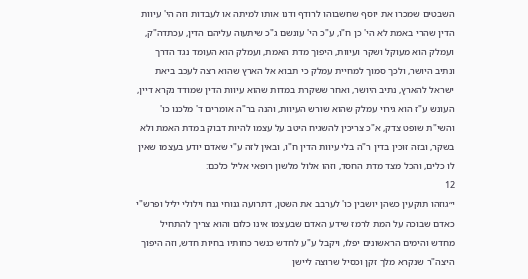השבטים שמכרו את יוסף שחשבוהו לרודף ודנו אותו למיתה או לעבדות וזה הי' עיוות הדין שהרי באמת לא הי' כן ח"ו, ע"כ הי' עונשם ג"כ שיתעוה עליהם הדין, עכתדה"ק, ועמלק הוא מעוקל ושקר ועיוות, היפוך מדת האמת, ועמלק הוא העומד נגד הדרך ונתיב היושר, ולכך סמוך למחיית עמלק כי תבוא אל הארץ שהוא רצה לעכב ביאת ישראל להארץ, נתיב היושר, ואחר ששקרת במדות שהוא עיוות הדין שמודד נקרא דיין, העונש ע"ז הוא גירוי עמלק שהוא שורש העיוות, והנה בר"ה אומרים ד' מלכנו כו' והשי"ת שופט צדק, א"כ צריכין להשגיח היטב על עצמו להיות דבוק במדת האמת ולא בשקר, ובזה זוכין בדין ר"ה בלי עיוות הדין ח"ו, ובאין לזה ע"י שאדם יודע בעצמו שאין לו כלים, והכל מצד מדת החסד, וזהו אלול מלשון רופאי אליל כלכם:
12
י״גוזהו תוקעין כשהן יושבין כו' לערבב את השטן, דתרועה גנוחי גנח וילולי יליל ופרש"י כאדם שבוכה על המת לרמז שידע האדם שבעצמו אינו כלום והוא צריך להתחיל מחדש והימים הראשונים יפלו, ויקבל ע"ע לחדש כנשר כחותיו בחיות חדש, וזה היפוך היצה"ר שנקרא מלך זקן וכסיל שרוצה ליישן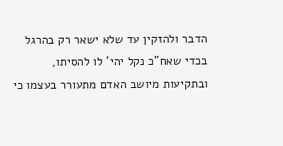הדבר ולהזקין עד שלא ישאר רק בהרגל בכדי שאח"כ נקל יהי' לו להסיתו, ובתקיעות מיושב האדם מתעורר בעצמו כי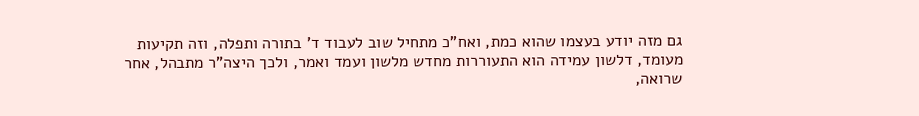גם מזה יודע בעצמו שהוא כמת, ואח"כ מתחיל שוב לעבוד ד' בתורה ותפלה, וזה תקיעות מעומד, דלשון עמידה הוא התעוררות מחדש מלשון ועמד ואמר, ולכך היצה"ר מתבהל, אחר שרואה,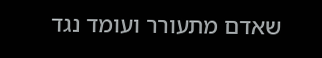שאדם מתעורר ועומד נגד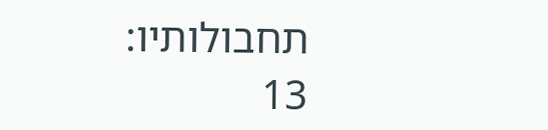תחבולותיו:
13